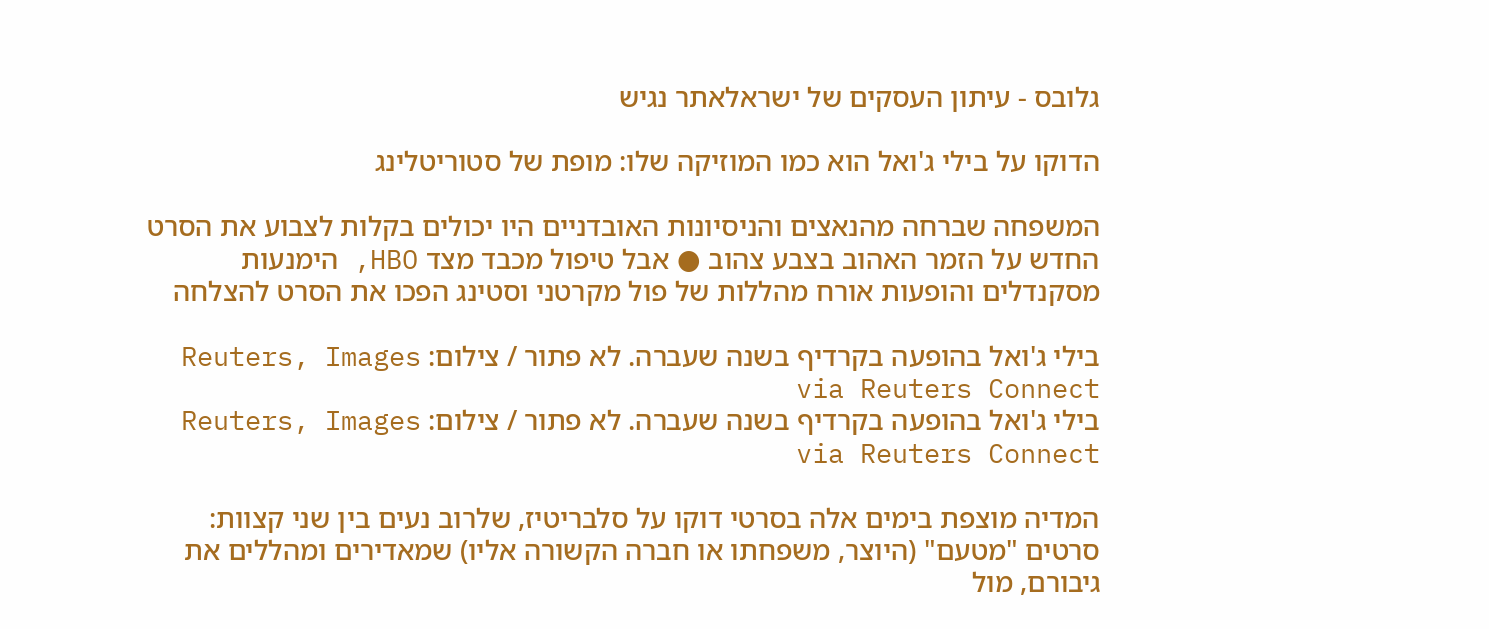גלובס - עיתון העסקים של ישראלאתר נגיש

הדוקו על בילי ג'ואל הוא כמו המוזיקה שלו: מופת של סטוריטלינג

המשפחה שברחה מהנאצים והניסיונות האובדניים היו יכולים בקלות לצבוע את הסרט החדש על הזמר האהוב בצבע צהוב ● אבל טיפול מכבד מצד HBO, הימנעות מסקנדלים והופעות אורח מהללות של פול מקרטני וסטינג הפכו את הסרט להצלחה

בילי ג'ואל בהופעה בקרדיף בשנה שעברה. לא פתור / צילום: Reuters, Images via Reuters Connect
בילי ג'ואל בהופעה בקרדיף בשנה שעברה. לא פתור / צילום: Reuters, Images via Reuters Connect

המדיה מוצפת בימים אלה בסרטי דוקו על סלבריטיז, שלרוב נעים בין שני קצוות: סרטים "מטעם" (היוצר, משפחתו או חברה הקשורה אליו) שמאדירים ומהללים את גיבורם, מול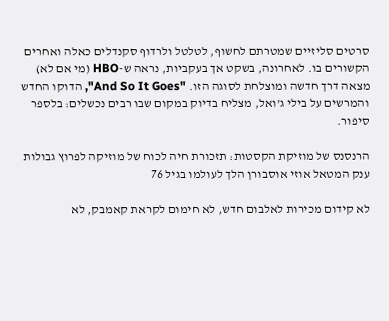סרטים סליזיים שמטרתם לחשוף, לטלטל ולרדוף סקנדלים כאלה ואחרים הקשורים בו. לאחרונה, בשקט אך בעקביות, נראה ש-HBO (מי אם לא) מצאה דרך חדשה ומוצלחת לסוגה הזו. "And So It Goes", הדוקו החדש והמרשים על בילי ג'ואל, מצליח בדיוק במקום שבו רבים נכשלים: בלספר סיפור.

הרנסנס של מוזיקת הקסטות: תזכורת חיה לכוח של מוזיקה לפרוץ גבולות
ענק המטאל אוזי אוסבורן הלך לעולמו בגיל 76

לא קידום מכירות לאלבום חדש, לא חימום לקראת קאמבק, לא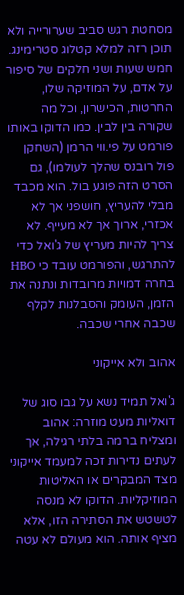מסחטת רגש סביב שערורייה ולא תוכן רזה למלא קטלוג סטרימינג. חמש שעות ושני חלקים של סיפור על אדם, על המוזיקה שלו, החרטות, הכישרון, וכל מה שקורה בין לבין. כמו הדוקו באותו פורמט על פי.ווי הרמן (השחקן פול רובנס שהלך לעולמו), גם הסרט הזה פוגע בול. הוא מכבד מבלי להעריץ, חושפני אך לא אכזרי, ארוך אך לא מעייף. לא צריך להיות מעריץ של ג'ואל כדי להתרגש, והפורמט עובד כי HBO בחרה דמויות מרובדות ונתנה את הזמן, העומק והסבלנות לקלף שכבה אחרי שכבה.

אהוב ולא אייקוני

ג'ואל תמיד נשא על גבו סוג של דואליות מעט מוזרה: אהוב ומצליח ברמה בלתי רגילה, אך לעתים נדירות זכה למעמד אייקוני מצד המבקרים או האליטות המוזיקליות. הדוקו לא מנסה לטשטש את הסתירה הזו, אלא מציף אותה. הוא מעולם לא עטה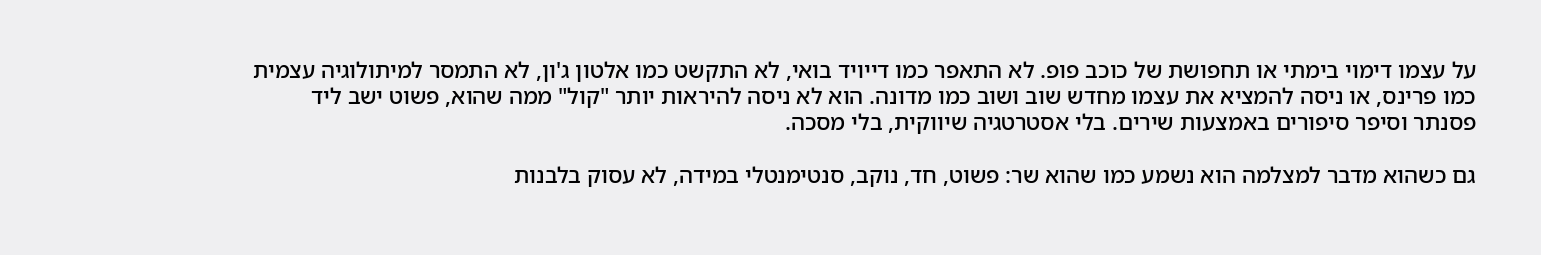על עצמו דימוי בימתי או תחפושת של כוכב פופ. לא התאפר כמו דייויד בואי, לא התקשט כמו אלטון ג'ון, לא התמסר למיתולוגיה עצמית כמו פרינס, או ניסה להמציא את עצמו מחדש שוב ושוב כמו מדונה. הוא לא ניסה להיראות יותר "קול" ממה שהוא, פשוט ישב ליד פסנתר וסיפר סיפורים באמצעות שירים. בלי אסטרטגיה שיווקית, בלי מסכה.

גם כשהוא מדבר למצלמה הוא נשמע כמו שהוא שר: פשוט, חד, נוקב, סנטימנטלי במידה, לא עסוק בלבנות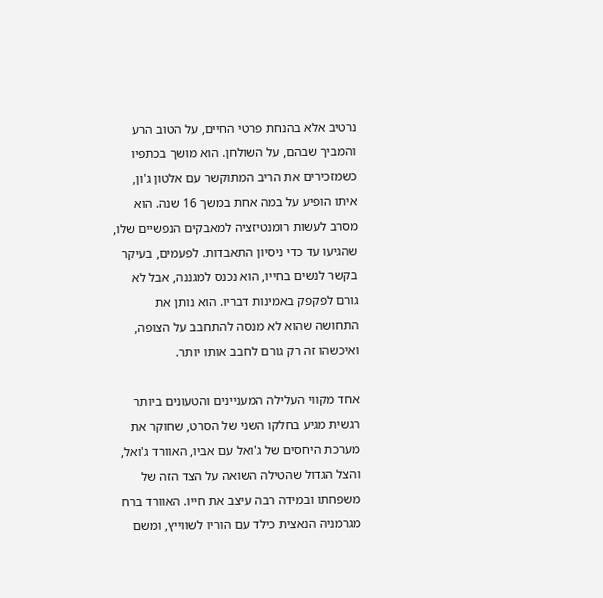נרטיב אלא בהנחת פרטי החיים, על הטוב הרע והמביך שבהם, על השולחן. הוא מושך בכתפיו כשמזכירים את הריב המתוקשר עם אלטון ג'ון, איתו הופיע על במה אחת במשך 16 שנה. הוא מסרב לעשות רומנטיזציה למאבקים הנפשיים שלו, שהגיעו עד כדי ניסיון התאבדות. לפעמים, בעיקר בקשר לנשים בחייו, הוא נכנס למגננה, אבל לא גורם לפקפק באמינות דבריו. הוא נותן את התחושה שהוא לא מנסה להתחבב על הצופה, ואיכשהו זה רק גורם לחבב אותו יותר.

אחד מקווי העלילה המעניינים והטעונים ביותר רגשית מגיע בחלקו השני של הסרט, שחוקר את מערכת היחסים של ג'ואל עם אביו, האוורד ג'ואל, והצל הגדול שהטילה השואה על הצד הזה של משפחתו ובמידה רבה עיצב את חייו. האוורד ברח מגרמניה הנאצית כילד עם הוריו לשווייץ, ומשם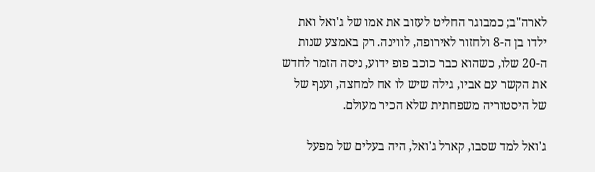לארה"ב; כמבוגר החליט לעזוב את אמו של ג'ואל ואת ילדו בן ה-8 ולחזור לאירופה, לווינה. רק באמצע שנות ה-20 שלו, כשהוא כבר כוכב פופ ידוע, ניסה הזמר לחדש את הקשר עם אביו, גילה שיש לו אח למחצה, וענף של של היסטוריה משפחתית שלא הכיר מעולם.

ג'ואל למד שסבו, קארל ג'ואל, היה בעלים של מפעל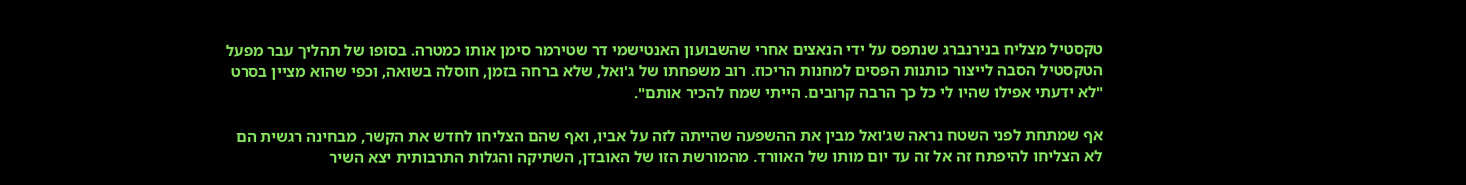טקסטיל מצליח בנירנברג שנתפס על ידי הנאצים אחרי שהשבועון האנטישמי דר שטירמר סימן אותו כמטרה. בסופו של תהליך עבר מפעל הטקסטיל הסבה לייצור כותנות הפסים למחנות הריכוז. רוב משפחתו של ג'ואל, שלא ברחה בזמן, חוסלה בשואה, וכפי שהוא מציין בסרט "לא ידעתי אפילו שהיו לי כל כך הרבה קרובים. הייתי שמח להכיר אותם".

אף שמתחת לפני השטח נראה שג'ואל מבין את ההשפעה שהייתה לזה על אביו, ואף שהם הצליחו לחדש את הקשר, מבחינה רגשית הם לא הצליחו להיפתח זה אל זה עד יום מותו של האוורד. מהמורשת הזו של האובדן, השתיקה והגלות התרבותית יצא השיר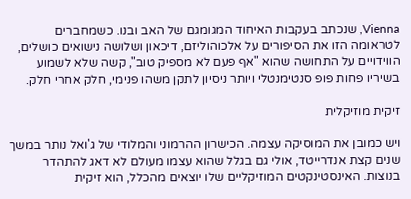Vienna, שנכתב בעקבות האיחוד המגומגם של האב ובנו. כשמחברים לטראומה הזו את הסיפורים על אלכוהוליזם, דיכאון ושלושה נישואים כושלים, הווידויים על התחושה שהוא "אף פעם לא מספיק טוב", קשה שלא לשמוע בשיריו פחות פופ סנטימנטלי ויותר ניסיון לתקן משהו פנימי, חלק אחרי חלק.

זיקית מוזיקלית

ויש כמובן את המוסיקה עצמה. הכישרון ההרמוני והמלודי של ג'ואל נותר במשך שנים קצת אנדרייטד, אולי גם בגלל שהוא עצמו מעולם לא דאג להתהדר בנוצות. האינסטינקטים המוזיקליים שלו יוצאים מהכלל, הוא זיקית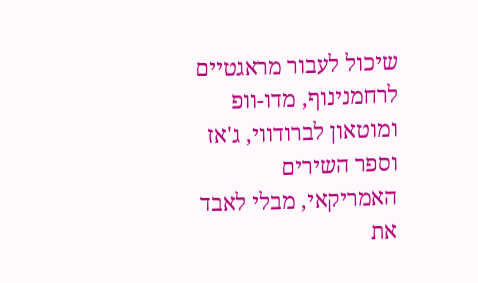שיכול לעבור מראגטיים לרחמנינוף, מדו-וופ ומוטאון לברודווי, ג'אז וספר השירים האמריקאי, מבלי לאבד את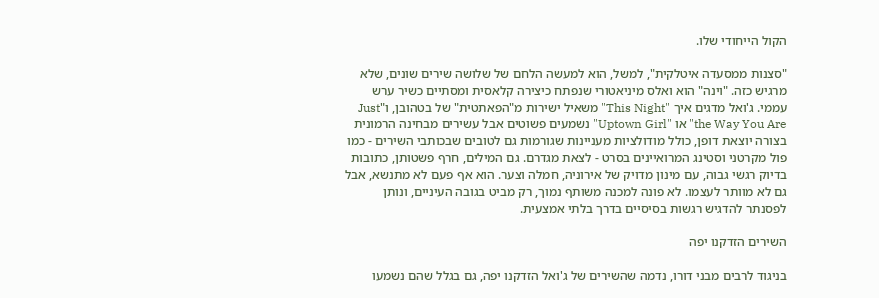הקול הייחודי שלו.

"סצנות ממסעדה איטלקית", למשל, הוא למעשה הלחם של שלושה שירים שונים, שלא מרגיש כזה. "וינה" הוא ואלס מיניאטורי שנפתח כיצירה קלאסית ומסתיים כשיר ערש עממי. ג'ואל מדגים איך "This Night" משאיל ישירות מ"הפאתטית" של בטהובן, ו"Just the Way You Are" או "Uptown Girl" נשמעים פשוטים אבל עשירים מבחינה הרמונית בצורה יוצאת דופן, כולל מודולציות מעניינות שגורמות גם לטובים שבכותבי השירים - כמו פול מקרטני וסטינג המרואיינים בסרט - לצאת מגדרם. גם המילים, חרף פשטותן, כתובות בדיוק רגשי גבוה, עם מינון מדויק של אירוניה, חמלה וצער. הוא אף פעם לא מתנשא, אבל גם לא מוותר לעצמו. לא פונה למכנה משותף נמוך, רק מביט בגובה העיניים, ונותן לפסנתר להדגיש רגשות בסיסיים בדרך בלתי אמצעית.

השירים הזדקנו יפה

בניגוד לרבים מבני דורו, נדמה שהשירים של ג'ואל הזדקנו יפה, גם בגלל שהם נשמעו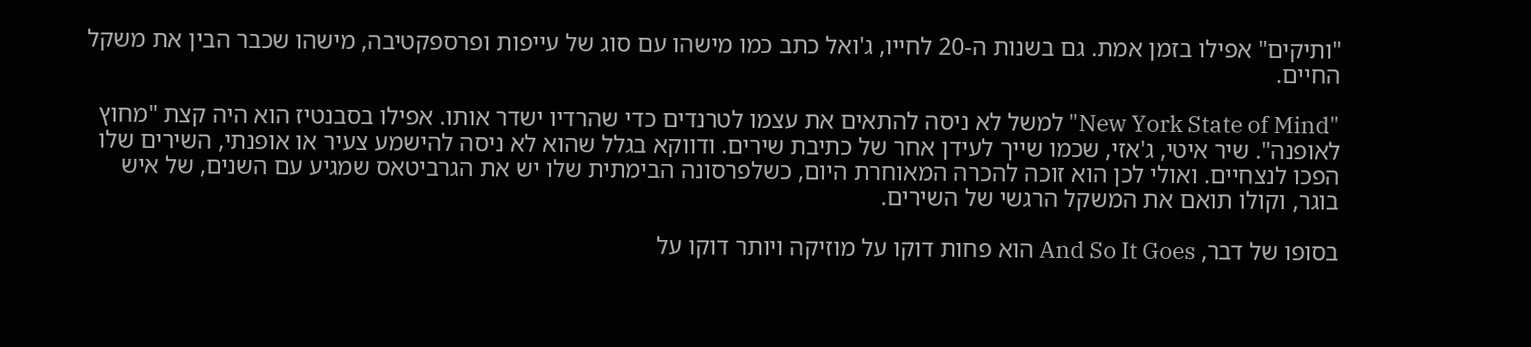"ותיקים" אפילו בזמן אמת. גם בשנות ה-20 לחייו, ג'ואל כתב כמו מישהו עם סוג של עייפות ופרספקטיבה, מישהו שכבר הבין את משקל החיים.

"New York State of Mind" למשל לא ניסה להתאים את עצמו לטרנדים כדי שהרדיו ישדר אותו. אפילו בסבנטיז הוא היה קצת "מחוץ לאופנה". שיר איטי, ג'אזי, שכמו שייך לעידן אחר של כתיבת שירים. ודווקא בגלל שהוא לא ניסה להישמע צעיר או אופנתי, השירים שלו הפכו לנצחיים. ואולי לכן הוא זוכה להכרה המאוחרת היום, כשלפרסונה הבימתית שלו יש את הגרביטאס שמגיע עם השנים, של איש בוגר, וקולו תואם את המשקל הרגשי של השירים.

בסופו של דבר, And So It Goes הוא פחות דוקו על מוזיקה ויותר דוקו על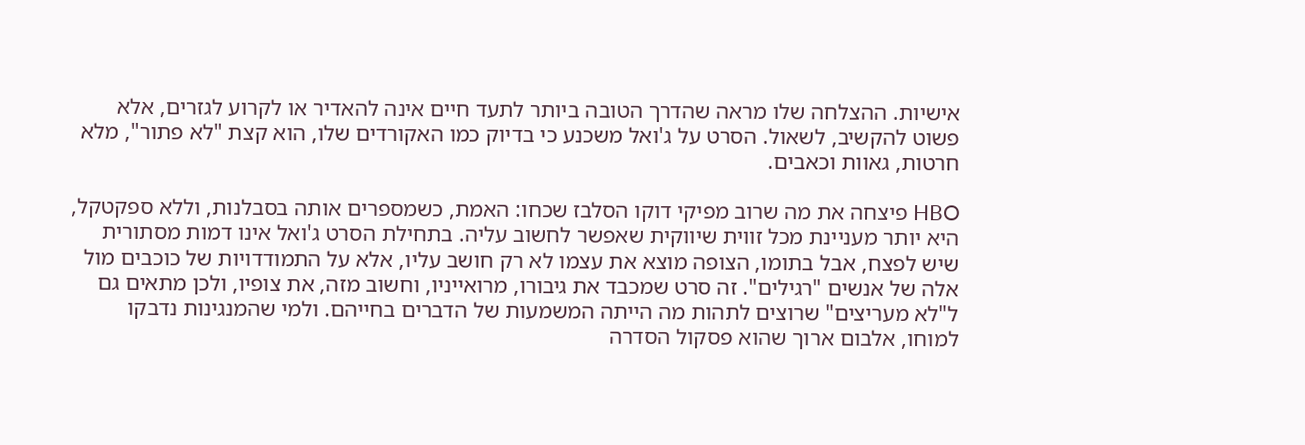אישיות. ההצלחה שלו מראה שהדרך הטובה ביותר לתעד חיים אינה להאדיר או לקרוע לגזרים, אלא פשוט להקשיב, לשאול. הסרט על ג'ואל משכנע כי בדיוק כמו האקורדים שלו, הוא קצת "לא פתור", מלא חרטות, גאוות וכאבים.

HBO פיצחה את מה שרוב מפיקי דוקו הסלבז שכחו: האמת, כשמספרים אותה בסבלנות, וללא ספקטקל, היא יותר מעניינת מכל זווית שיווקית שאפשר לחשוב עליה. בתחילת הסרט ג'ואל אינו דמות מסתורית שיש לפצח, אבל בתומו, הצופה מוצא את עצמו לא רק חושב עליו, אלא על התמודדויות של כוכבים מול אלה של אנשים "רגילים". זה סרט שמכבד את גיבורו, מרואייניו, וחשוב מזה, את צופיו, ולכן מתאים גם ל"לא מעריצים" שרוצים לתהות מה הייתה המשמעות של הדברים בחייהם. ולמי שהמנגינות נדבקו למוחו, אלבום ארוך שהוא פסקול הסדרה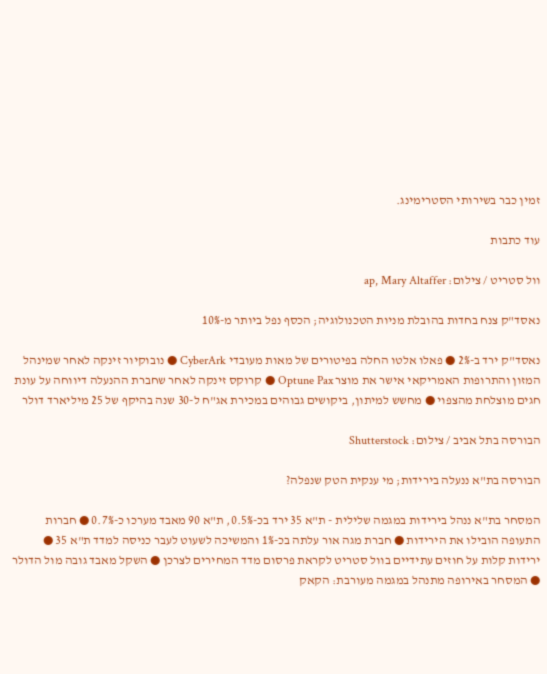זמין כבר בשירותי הסטרימינג.

עוד כתבות

וול סטריט / צילום: ap, Mary Altaffer

נאסד"ק צנח בחדות בהובלת מניות הטכנולוגיה; הכסף נפל ביותר מ-10%

נאסד"ק ירד ב-2% ● פאלו אלטו החלה בפיטורים של מאות מעובדי CyberArk ● נובוקיור זינקה לאחר שמינהל המזון והתרופות האמריקאי אישר את מוצר Optune Pax ● קרוקס זינקה לאחר שחברת ההנעלה דיווחה על עונת חגים מוצלחת מהצפוי ● מחשש למיתון, ביקושים גבוהים במכירת אג"ח ל-30 שנה בהיקף של 25 מיליארד דולר

הבורסה בתל אביב / צילום: Shutterstock

הבורסה בת"א ננעלה בירידות; מי ענקית הטק שנפלה?

המסחר בת"א ננהל בירידות במגמה שלילית - ת"א 35 ירד בכ-0.5%, ת"א 90 מאבד מערכו כ-0.7% ● חברות התעופה הובילו את הירידות ● חברת מגה אור עלתה בכ-1% והמשיכה לשעוט לעבר כניסה למדד ת"א 35 ● ירידות קלות על חוזים עתידיים בוול סטריט לקראת פרסום מדד המחירים לצרכן ● השקל מאבד גובה מול הדולר ● המסחר באירופה מתנהל במגמה מעורבת: הקאק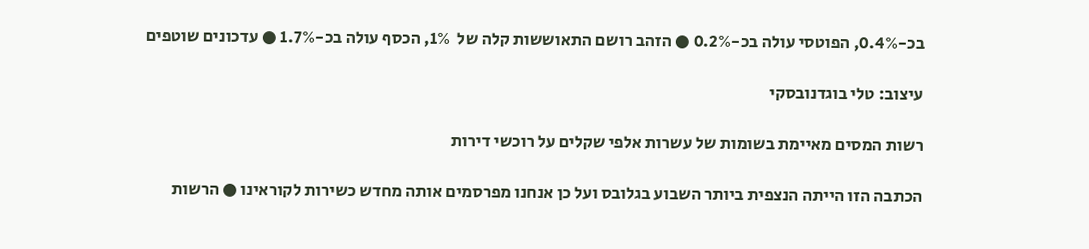בכ-0.4%, הפוטסי עולה בכ-0.2% ● הזהב רושם התאוששות קלה של  1%, הכסף עולה בכ-1.7% ● עדכונים שוטפים

עיצוב: טלי בוגדנובסקי

רשות המסים מאיימת בשומות של עשרות אלפי שקלים על רוכשי דירות

הכתבה הזו הייתה הנצפית ביותר השבוע בגלובס ועל כן אנחנו מפרסמים אותה מחדש כשירות לקוראינו ● הרשות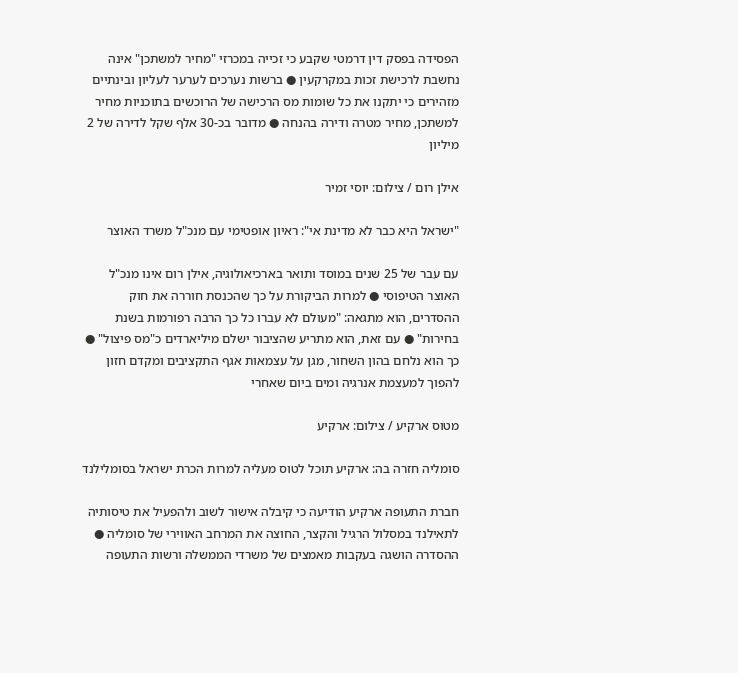הפסידה בפסק דין דרמטי שקבע כי זכייה במכרזי "מחיר למשתכן" אינה נחשבת לרכישת זכות במקרקעין ● ברשות נערכים לערער לעליון ובינתיים מזהירים כי יתקנו את כל שומות מס הרכישה של הרוכשים בתוכניות מחיר למשתכן, מחיר מטרה ודירה בהנחה ● מדובר בכ-30 אלף שקל לדירה של 2 מיליון

אילן רום / צילום: יוסי זמיר

"ישראל היא כבר לא מדינת אי": ראיון אופטימי עם מנכ"ל משרד האוצר

עם עבר של 25 שנים במוסד ותואר בארכיאולוגיה, אילן רום אינו מנכ"ל האוצר הטיפוסי ● למרות הביקורת על כך שהכנסת חוררה את חוק ההסדרים, הוא מתגאה: "מעולם לא עברו כל כך הרבה רפורמות בשנת בחירות" ● עם זאת, הוא מתריע שהציבור ישלם מיליארדים כ"מס פיצול" ● כך הוא נלחם בהון השחור, מגן על עצמאות אגף התקציבים ומקדם חזון להפוך למעצמת אנרגיה ומים ביום שאחרי

מטוס ארקיע / צילום: ארקיע

סומליה חזרה בה: ארקיע תוכל לטוס מעליה למרות הכרת ישראל בסומלילנד

חברת התעופה ארקיע הודיעה כי קיבלה אישור לשוב ולהפעיל את טיסותיה לתאילנד במסלול הרגיל והקצר, החוצה את המרחב האווירי של סומליה ● ההסדרה הושגה בעקבות מאמצים של משרדי הממשלה ורשות התעופה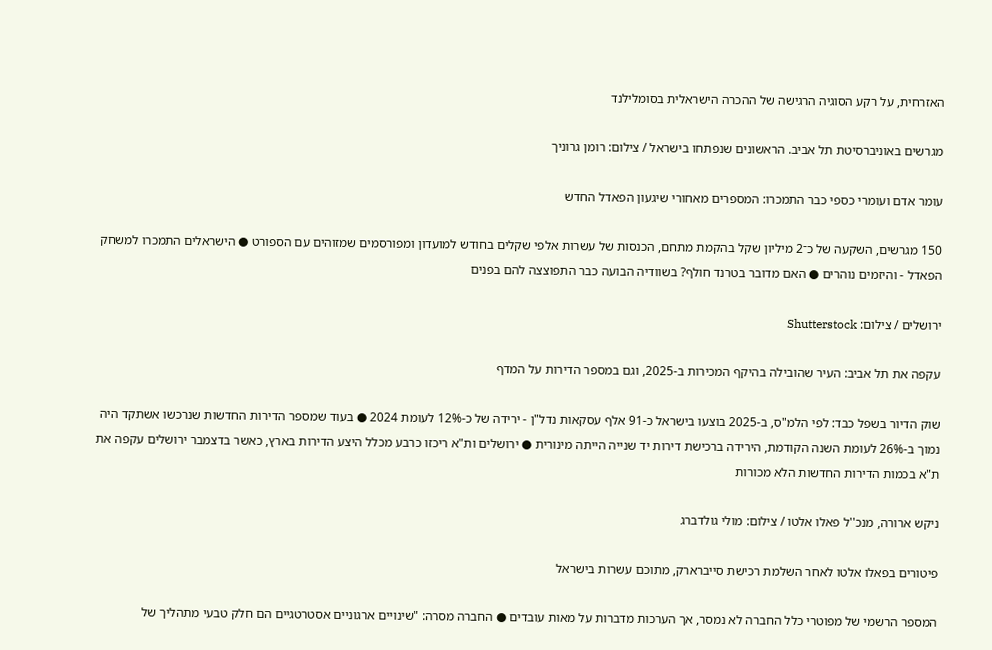האזרחית, על רקע הסוגיה הרגישה של ההכרה הישראלית בסומלילנד

מגרשים באוניברסיטת תל אביב. הראשונים שנפתחו בישראל / צילום: רומן גרוניך

עומר אדם ועומרי כספי כבר התמכרו: המספרים מאחורי שיגעון הפאדל החדש

150 מגרשים, השקעה של כ־2 מיליון שקל בהקמת מתחם, הכנסות של עשרות אלפי שקלים בחודש למועדון ומפורסמים שמזוהים עם הספורט ● הישראלים התמכרו למשחק הפאדל - והיזמים נוהרים ● האם מדובר בטרנד חולף? בשוודיה הבועה כבר התפוצצה להם בפנים

ירושלים / צילום: Shutterstock

עקפה את תל אביב: העיר שהובילה בהיקף המכירות ב-2025, וגם במספר הדירות על המדף

שוק הדיור בשפל כבד: לפי הלמ"ס, ב-2025 בוצעו בישראל כ-91 אלף עסקאות נדל"ן - ירידה של כ-12% לעומת 2024 ● בעוד שמספר הדירות החדשות שנרכשו אשתקד היה נמוך ב-26% לעומת השנה הקודמת, הירידה ברכישת דירות יד שנייה הייתה מינורית ● ירושלים ות"א ריכזו כרבע מכלל היצע הדירות בארץ, כאשר בדצמבר ירושלים עקפה את ת"א בכמות הדירות החדשות הלא מכורות

ניקש ארורה, מנכ''ל פאלו אלטו / צילום: מולי גולדברג

פיטורים בפאלו אלטו לאחר השלמת רכישת סייברארק, מתוכם עשרות בישראל

המספר הרשמי של מפוטרי כלל החברה לא נמסר, אך הערכות מדברות על מאות עובדים ● החברה מסרה: "שינויים ארגוניים אסטרטגיים הם חלק טבעי מתהליך של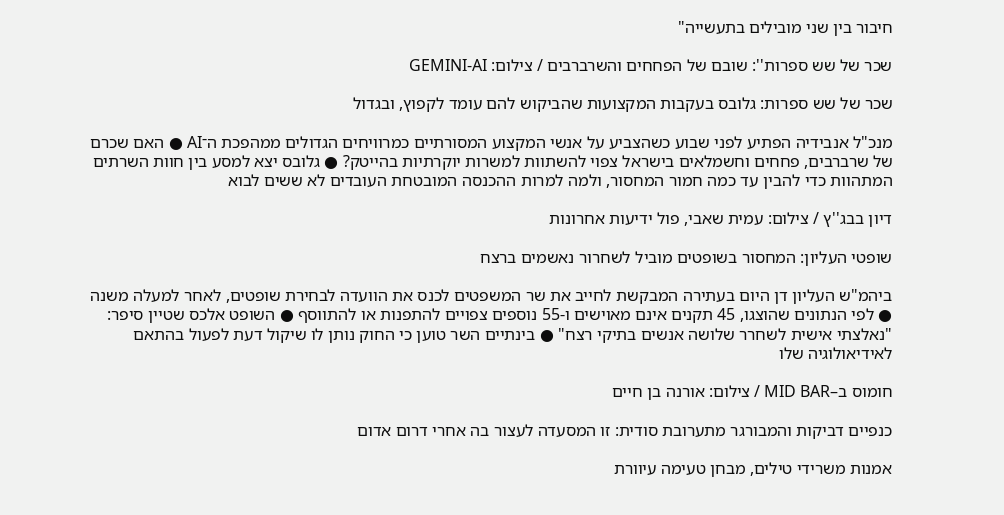חיבור בין שני מובילים בתעשייה"

שכר של שש ספרות'': שובם של הפחחים והשרברבים / צילום: GEMINI-AI

שכר של שש ספרות: גלובס בעקבות המקצועות שהביקוש להם עומד לקפוץ, ובגדול

מנכ"ל אנבידיה הפתיע לפני שבוע כשהצביע על אנשי המקצוע המסורתיים כמרוויחים הגדולים ממהפכת ה־AI ● האם שכרם של שרברבים, פחחים וחשמלאים בישראל צפוי להשתוות למשרות יוקרתיות בהייטק? ● גלובס יצא למסע בין חוות השרתים המתהוות כדי להבין עד כמה חמור המחסור, ולמה למרות ההכנסה המובטחת העובדים לא ששים לבוא

דיון בבג''ץ / צילום: עמית שאבי, פול ידיעות אחרונות

שופטי העליון: המחסור בשופטים מוביל לשחרור נאשמים ברצח

ביהמ"ש העליון דן היום בעתירה המבקשת לחייב את שר המשפטים לכנס את הוועדה לבחירת שופטים, לאחר למעלה משנה ● לפי הנתונים שהוצגו, 45 תקנים אינם מאוישים ו-55 נוספים צפויים להתפנות או להתווסף ● השופט אלכס שטיין סיפר: "נאלצתי אישית לשחרר שלושה אנשים בתיקי רצח" ● בינתיים השר טוען כי החוק נותן לו שיקול דעת לפעול בהתאם לאידיאולוגיה שלו

חומוס ב–MID BAR / צילום: אורנה בן חיים

כנפיים דביקות והמבורגר מתערובת סודית: זו המסעדה לעצור בה אחרי דרום אדום

אמנות משרידי טילים, מבחן טעימה עיוורת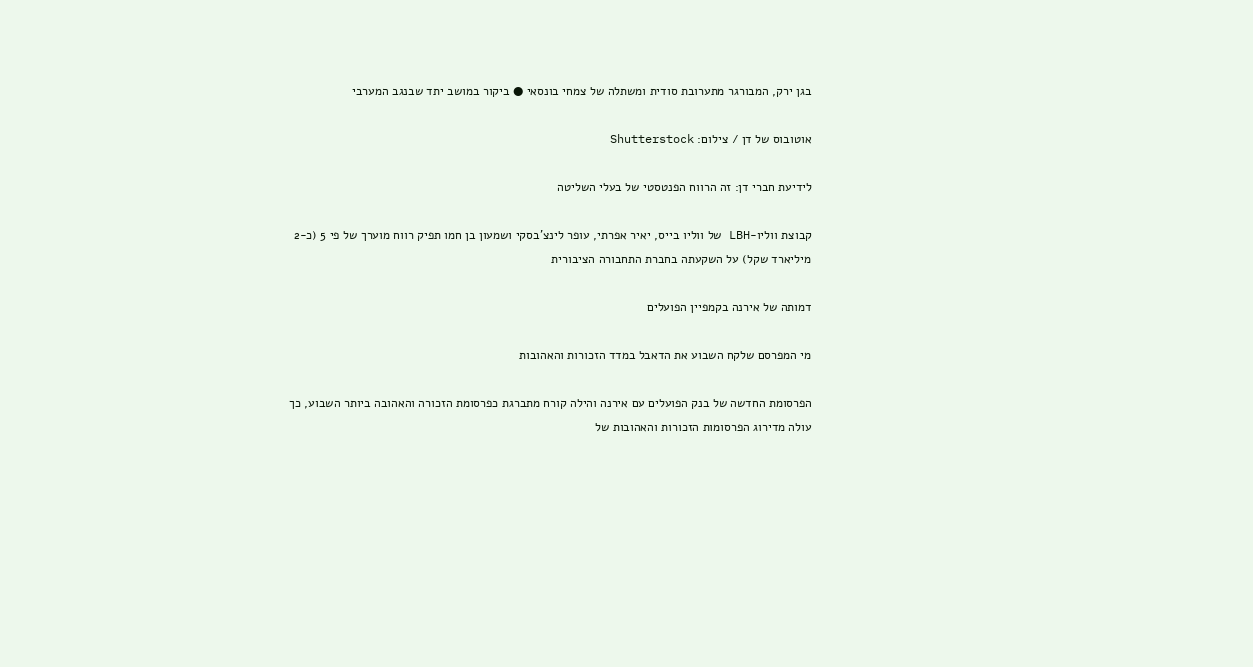בגן ירק, המבורגר מתערובת סודית ומשתלה של צמחי בונסאי ● ביקור במושב יתד שבנגב המערבי

אוטובוס של דן / צילום: Shutterstock

לידיעת חברי דן: זה הרווח הפנטסטי של בעלי השליטה

קבוצת ווליו-LBH של ווליו בייס, יאיר אפרתי, עופר לינצ'בסקי ושמעון בן חמו תפיק רווח מוערך של פי 5 (כ-2 מיליארד שקל) על השקעתה בחברת התחבורה הציבורית

דמותה של אירנה בקמפיין הפועלים

מי המפרסם שלקח השבוע את הדאבל במדד הזכורות והאהובות

הפרסומת החדשה של בנק הפועלים עם אירנה והילה קורח מתברגת כפרסומת הזכורה והאהובה ביותר השבוע, כך עולה מדירוג הפרסומות הזכורות והאהובות של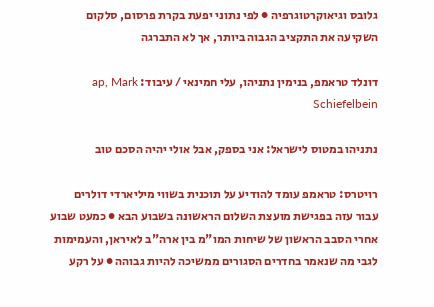גלובס וגיאוקרטוגרפיה ● לפי נתוני יפעת בקרת פרסום, סלקום השקיעה את התקציב הגבוה ביותר, אך לא התברגה

דונלד טראמפ, בנימין נתניהו, עלי חמינאי / עיבוד: ap, Mark Schiefelbein

נתניהו במטוס לישראל: אני בספק, אבל אולי יהיה הסכם טוב

רויטרס: טראמפ עומד להודיע על תוכנית בשווי מיליארדי דולרים עבור עזה בפגישת מועצת השלום הראשונה בשבוע הבא ● כמעט שבוע אחרי הסבב הראשון של שיחות המו"מ בין ארה"ב לאיראן, והעמימות לגבי מה שנאמר בחדרים הסגורים ממשיכה להיות גבוהה ● על רקע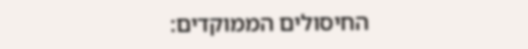החיסולים הממוקדים: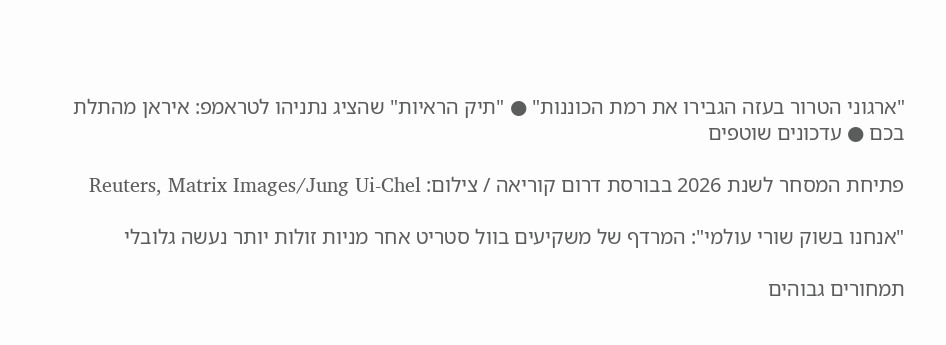"ארגוני הטרור בעזה הגבירו את רמת הכוננות" ● "תיק הראיות" שהציג נתניהו לטראמפ: איראן מהתלת בכם ● עדכונים שוטפים

פתיחת המסחר לשנת 2026 בבורסת דרום קוריאה / צילום: Reuters, Matrix Images/Jung Ui-Chel

"אנחנו בשוק שורי עולמי": המרדף של משקיעים בוול סטריט אחר מניות זולות יותר נעשה גלובלי

תמחורים גבוהים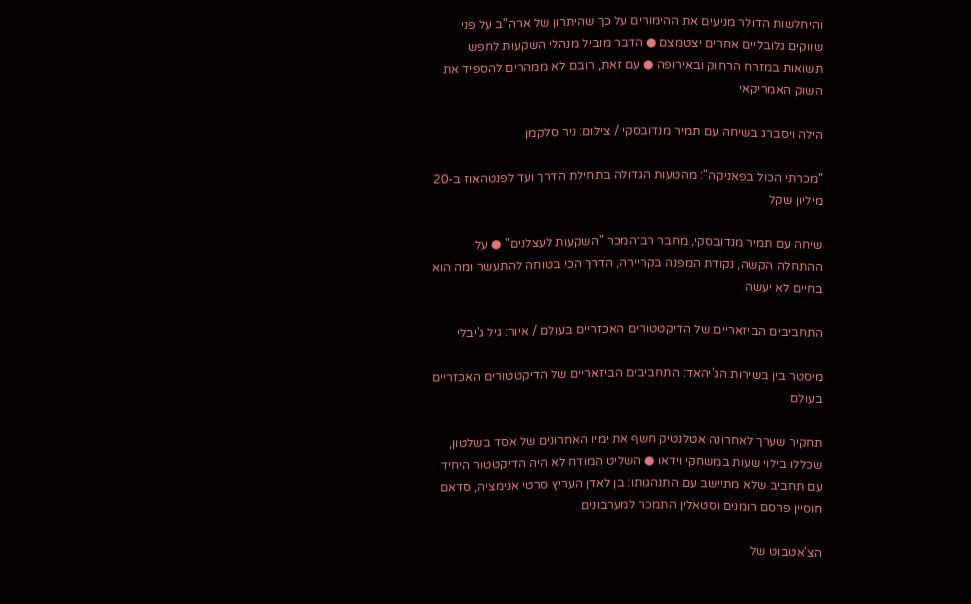והיחלשות הדולר מניעים את ההימורים על כך שהיתרון של ארה"ב על פני שווקים גלובליים אחרים יצטמצם ● הדבר מוביל מנהלי השקעות לחפש תשואות במזרח הרחוק ובאירופה ● עם זאת, רובם לא ממהרים להספיד את השוק האמריקאי

הילה ויסברג בשיחה עם תמיר מנדובסקי / צילום: ניר סלקמן

"מכרתי הכול בפאניקה": מהטעות הגדולה בתחילת הדרך ועד לפנטהאוז ב-20 מיליון שקל

שיחה עם תמיר מנדובסקי, מחבר רב־המכר "השקעות לעצלנים" ● על ההתחלה הקשה, נקודת המפנה בקריירה, הדרך הכי בטוחה להתעשר ומה הוא בחיים לא יעשה

התחביבים הביזאריים של הדיקטטורים האכזריים בעולם / איור: גיל ג'יבלי

מיסטר בין בשירות הג'יהאד: התחביבים הביזאריים של הדיקטטורים האכזריים בעולם

תחקיר שערך לאחרונה אטלנטיק חשף את ימיו האחרונים של אסד בשלטון, שכללו בילוי שעות במשחקי וידאו ● השליט המודח לא היה הדיקטטור היחיד עם תחביב שלא מתיישב עם התנהגותו: בן לאדן העריץ סרטי אנימציה, סדאם חוסיין פרסם רומנים וסטאלין התמכר למערבונים

הצ'אטבוט של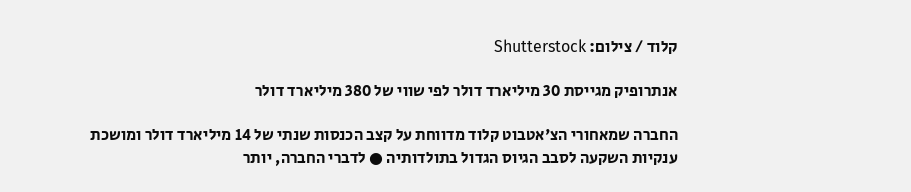קלוד / צילום: Shutterstock

אנתרופיק מגייסת 30 מיליארד דולר לפי שווי של 380 מיליארד דולר

החברה שמאחורי הצ'אטבוט קלוד מדווחת על קצב הכנסות שנתי של 14 מיליארד דולר ומושכת ענקיות השקעה לסבב הגיוס הגדול בתולדותיה ● לדברי החברה, יותר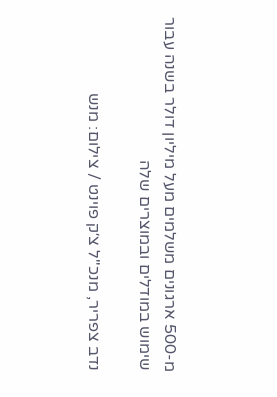מ-500 ארגונים משלמים מעל מיליון דולר בשנה עבור שימוש במודלים ובמוצרים שלה

נדב צפריר, מנכ''ל צ׳ק פוינט / צילום: מנש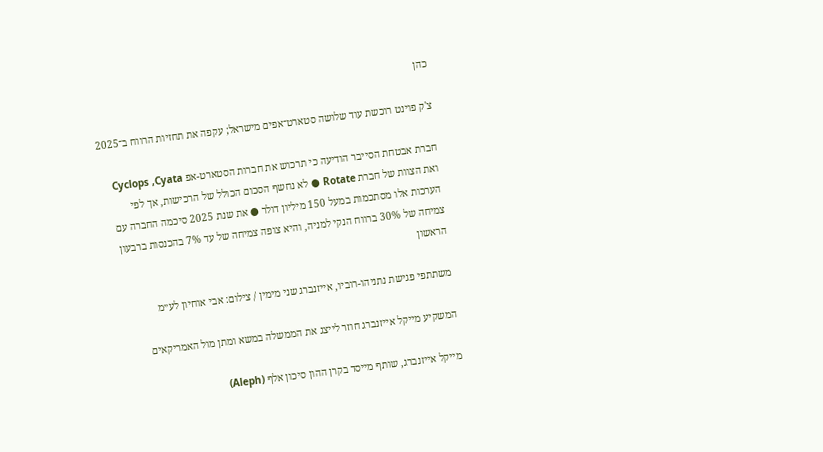כהן

צ'ק פוינט רוכשת עוד שלושה סטארט־אפים מישראל; עקפה את תחזיות הרווח ב־2025

חברת אבטחת הסייבר הודיעה כי תרכוש את חברות הסטארט-אפ Cyclops ,Cyata ואת הצוות של חברת Rotate ● לא נחשף הסכום הכולל של הרכישות, אך לפי הערכות אלו מסתכמות במעל 150 מיליון דולר ● את שנת 2025 סיכמה החברה עם צמיחה של 30% ברווח הנקי למניה, והיא צופה צמיחה של עד 7% בהכנסות ברבעון הראשון

משתתפי פגישת נתניהו-רוביו, אייזנברג שני מימין / צילום: אבי אוחיון לע״מ

המשקיע מייקל אייזנברג חוזר לייצג את הממשלה במשא ומתן מול האמריקאים

מייקל אייזנברג, שותף מייסד בקרן ההון סיכון אלף (Aleph)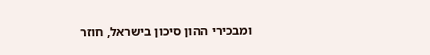ומבכירי ההון סיכון בישראל, חוזר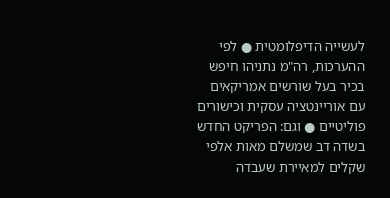לעשייה הדיפלומטית ● לפי ההערכות, רה"מ נתניהו חיפש בכיר בעל שורשים אמריקאים עם אוריינטציה עסקית וכישורים פוליטיים ● וגם: הפריקט החדש בשדה דב שמשלם מאות אלפי שקלים למאיירת שעבדה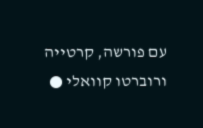עם פורשה, קרטייה ורוברטו קוואלי ●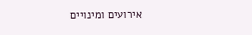אירועים ומינויים